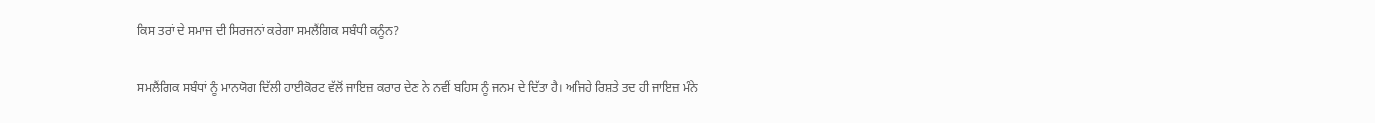ਕਿਸ ਤਰਾਂ ਦੇ ਸਮਾਜ ਦੀ ਸਿਰਜਨਾਂ ਕਰੇਗਾ ਸਮਲੈਂਗਿਕ ਸਬੰਧੀ ਕਨੂੰਨ?

ਸਮਲੈਂਗਿਕ ਸਬੰਧਾਂ ਨੂੰ ਮਾਨਯੋਗ ਦਿੱਲੀ ਹਾਈਕੋਰਟ ਵੱਲੋਂ ਜਾਇਜ਼ ਕਰਾਰ ਦੇਣ ਨੇ ਨਵੀਂ ਬਹਿਸ ਨੂੰ ਜਨਮ ਦੇ ਦਿੱਤਾ ਹੈ। ਅਜਿਹੇ ਰਿਸ਼ਤੇ ਤਦ ਹੀ ਜਾਇਜ਼ ਮੰਨੇ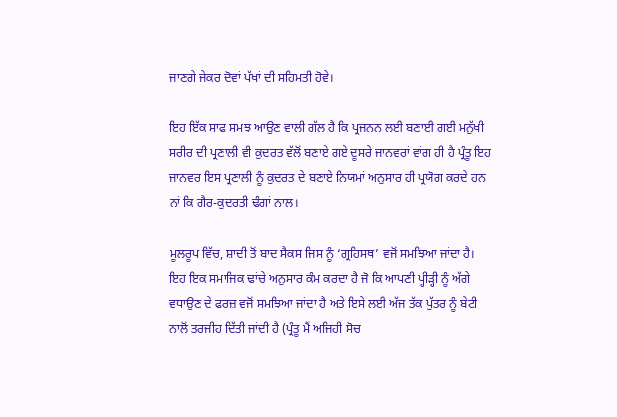ਜਾਣਗੇ ਜੇਕਰ ਦੋਵਾਂ ਪੱਖਾਂ ਦੀ ਸਹਿਮਤੀ ਹੋਵੇ।

ਇਹ ਇੱਕ ਸਾਫ ਸਮਝ ਆਉਣ ਵਾਲੀ ਗੱਲ ਹੈ ਕਿ ਪ੍ਰਜਨਨ ਲਈ ਬਣਾਈ ਗਈ ਮਨੁੱਖੀ ਸਰੀਰ ਦੀ ਪ੍ਰਣਾਲੀ ਵੀ ਕੁਦਰਤ ਵੱਲੋਂ ਬਣਾਏ ਗਏ ਦੂਸਰੇ ਜਾਨਵਰਾਂ ਵਾਂਗ ਹੀ ਹੈ ਪ੍ਰੰਤੂ ਇਹ ਜਾਨਵਰ ਇਸ ਪ੍ਰਣਾਲੀ ਨੂੰ ਕੁਦਰਤ ਦੇ ਬਣਾਏ ਨਿਯਮਾਂ ਅਨੁਸਾਰ ਹੀ ਪ੍ਰਯੋਗ ਕਰਦੇ ਹਨ ਨਾਂ ਕਿ ਗੈਰ-ਕੁਦਰਤੀ ਢੰਗਾਂ ਨਾਲ।

ਮੂਲਰੂਪ ਵਿੱਚ, ਸ਼ਾਦੀ ਤੋਂ ਬਾਦ ਸੈਕਸ ਜਿਸ ਨੂੰ ‘ਗ੍ਰਹਿਸਥ’ ਵਜੋਂ ਸਮਝਿਆ ਜਾਂਦਾ ਹੈ। ਇਹ ਇਕ ਸਮਾਜਿਕ ਢਾਂਚੇ ਅਨੁਸਾਰ ਕੰਮ ਕਰਦਾ ਹੈ ਜੋ ਕਿ ਆਪਣੀ ਪ੍ਹੀੜ੍ਹੀ ਨੂੰ ਅੱਗੇ ਵਧਾਉਣ ਦੇ ਫਰਜ਼ ਵਜੋਂ ਸਮਝਿਆ ਜਾਂਦਾ ਹੈ ਅਤੇ ਇਸੇ ਲਈ ਅੱਜ ਤੱਕ ਪੁੱਤਰ ਨੂੰ ਬੇਟੀ ਨਾਲੋਂ ਤਰਜੀਹ ਦਿੱਤੀ ਜਾਂਦੀ ਹੈ (ਪ੍ਰੰਤੂ ਮੈਂ ਅਜਿਹੀ ਸੋਚ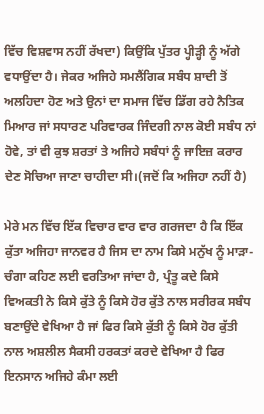ਵਿੱਚ ਵਿਸ਼ਵਾਸ ਨਹੀਂ ਰੱਖਦਾ) ਕਿਉਂਕਿ ਪੁੱਤਰ ਪ੍ਹੀੜ੍ਹੀ ਨੂੰ ਅੱਗੇ ਵਧਾਉਂਦਾ ਹੈ। ਜੇਕਰ ਅਜਿਹੇ ਸਮਲੈਂਗਿਕ ਸਬੰਧ ਸ਼ਾਦੀ ਤੋਂ ਅਲਹਿਦਾ ਹੋਣ ਅਤੇ ਉਨਾਂ ਦਾ ਸਮਾਜ ਵਿੱਚ ਡਿੱਗ ਰਹੇ ਨੈਤਿਕ ਮਿਆਰ ਜਾਂ ਸਧਾਰਣ ਪਰਿਵਾਰਕ ਜਿੰਦਗੀ ਨਾਲ ਕੋਈ ਸਬੰਧ ਨਾਂ ਹੋਵੇ, ਤਾਂ ਵੀ ਕੁਝ ਸ਼ਰਤਾਂ ਤੇ ਅਜਿਹੇ ਸਬੰਧਾਂ ਨੂੰ ਜਾਇਜ਼ ਕਰਾਰ ਦੇਣ ਸੋਚਿਆ ਜਾਣਾ ਚਾਹੀਦਾ ਸੀ।(ਜਦੋਂ ਕਿ ਅਜਿਹਾ ਨਹੀਂ ਹੈ)

ਮੇਰੇ ਮਨ ਵਿੱਚ ਇੱਕ ਵਿਚਾਰ ਵਾਰ ਵਾਰ ਗਰਜਦਾ ਹੈ ਕਿ ਇੱਕ ਕੁੱਤਾ ਅਜਿਹਾ ਜਾਨਵਰ ਹੈ ਜਿਸ ਦਾ ਨਾਮ ਕਿਸੇ ਮਨੁੱਖ ਨੂੰ ਮਾੜਾ-ਚੰਗਾ ਕਹਿਣ ਲਈ ਵਰਤਿਆ ਜਾਂਦਾ ਹੈ, ਪ੍ਰੰਤੂ ਕਦੇ ਕਿਸੇ ਵਿਅਕਤੀ ਨੇ ਕਿਸੇ ਕੁੱਤੇ ਨੂੰ ਕਿਸੇ ਹੋਰ ਕੁੱਤੇ ਨਾਲ ਸਰੀਰਕ ਸਬੰਧ ਬਣਾਉਂਦੇ ਵੇਖਿਆ ਹੈ ਜਾਂ ਫਿਰ ਕਿਸੇ ਕੁੱਤੀ ਨੂੰ ਕਿਸੇ ਹੋਰ ਕੁੱਤੀ ਨਾਲ ਅਸ਼ਲੀਲ ਸੈਕਸੀ ਹਰਕਤਾਂ ਕਰਦੇ ਵੇਖਿਆ ਹੈ ਫਿਰ ਇਨਸਾਨ ਅਜਿਹੇ ਕੰਮਾ ਲਈ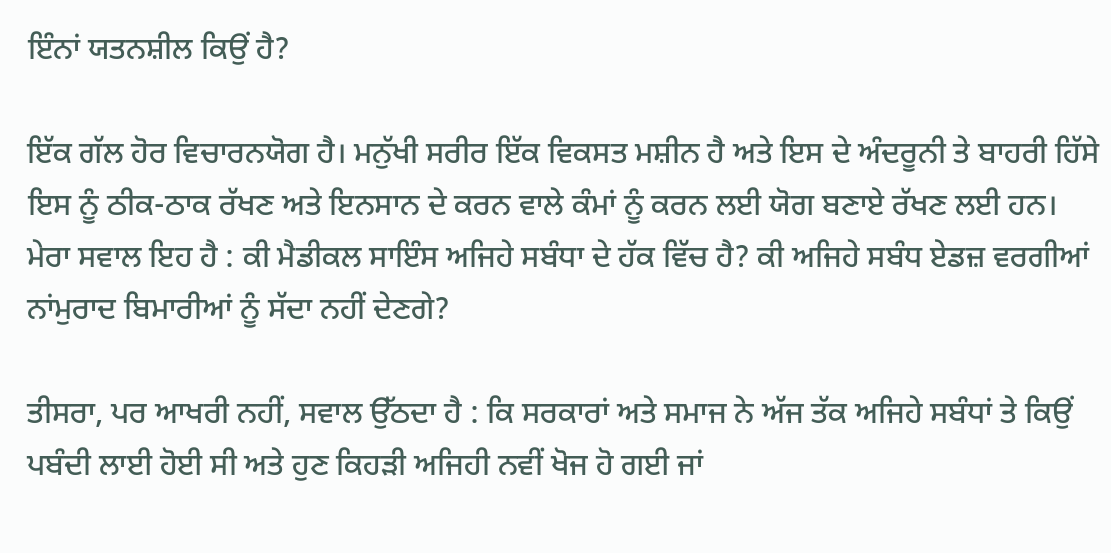ਇੰਨਾਂ ਯਤਨਸ਼ੀਲ ਕਿਉਂ ਹੈ?

ਇੱਕ ਗੱਲ ਹੋਰ ਵਿਚਾਰਨਯੋਗ ਹੈ। ਮਨੁੱਖੀ ਸਰੀਰ ਇੱਕ ਵਿਕਸਤ ਮਸ਼ੀਨ ਹੈ ਅਤੇ ਇਸ ਦੇ ਅੰਦਰੂਨੀ ਤੇ ਬਾਹਰੀ ਹਿੱਸੇ ਇਸ ਨੂੰ ਠੀਕ-ਠਾਕ ਰੱਖਣ ਅਤੇ ਇਨਸਾਨ ਦੇ ਕਰਨ ਵਾਲੇ ਕੰਮਾਂ ਨੂੰ ਕਰਨ ਲਈ ਯੋਗ ਬਣਾਏ ਰੱਖਣ ਲਈ ਹਨ। ਮੇਰਾ ਸਵਾਲ ਇਹ ਹੈ : ਕੀ ਮੈਡੀਕਲ ਸਾਇੰਸ ਅਜਿਹੇ ਸਬੰਧਾ ਦੇ ਹੱਕ ਵਿੱਚ ਹੈ? ਕੀ ਅਜਿਹੇ ਸਬੰਧ ਏਡਜ਼ ਵਰਗੀਆਂ ਨਾਂਮੁਰਾਦ ਬਿਮਾਰੀਆਂ ਨੂੰ ਸੱਦਾ ਨਹੀਂ ਦੇਣਗੇ?

ਤੀਸਰਾ, ਪਰ ਆਖਰੀ ਨਹੀਂ, ਸਵਾਲ ਉੱਠਦਾ ਹੈ : ਕਿ ਸਰਕਾਰਾਂ ਅਤੇ ਸਮਾਜ ਨੇ ਅੱਜ ਤੱਕ ਅਜਿਹੇ ਸਬੰਧਾਂ ਤੇ ਕਿਉਂ ਪਬੰਦੀ ਲਾਈ ਹੋਈ ਸੀ ਅਤੇ ਹੁਣ ਕਿਹੜੀ ਅਜਿਹੀ ਨਵੀਂ ਖੋਜ ਹੋ ਗਈ ਜਾਂ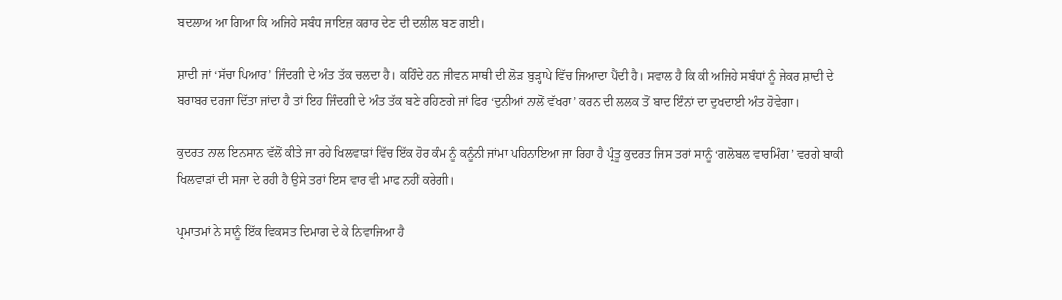ਬਦਲਾਅ ਆ ਗਿਆ ਕਿ ਅਜਿਹੇ ਸਬੰਧ ਜਾਇਜ਼ ਕਰਾਰ ਦੇਣ ਦੀ ਦਲੀਲ ਬਣ ਗਈ।

ਸ਼ਾਦੀ ਜਾਂ ‘ਸੱਚਾ ਪਿਆਰ’ ਜਿੰਦਗੀ ਦੇ ਅੰਤ ਤੱਕ ਚਲਦਾ ਹੈ। ਕਹਿੰਦੇ ਹਨ ਜੀਵਨ ਸਾਥੀ ਦੀ ਲੋੜ ਬੁੜ੍ਹਾਪੇ ਵਿੱਚ ਜਿਆਦਾ ਪੈਂਦੀ ਹੈ। ਸਵਾਲ ਹੈ ਕਿ ਕੀ ਅਜਿਹੇ ਸਬੰਧਾਂ ਨੂੰ ਜੇਕਰ ਸ਼ਾਦੀ ਦੇ ਬਰਾਬਰ ਦਰਜਾ ਦਿੱਤਾ ਜਾਂਦਾ ਹੈ ਤਾਂ ਇਹ ਜਿੰਦਗੀ ਦੇ ਅੰਤ ਤੱਕ ਬਣੇ ਰਹਿਣਗੇ ਜਾਂ ਫਿਰ ‘ਦੁਨੀਆਂ ਨਾਲੋਂ ਵੱਖਰਾ’ ਕਰਨ ਦੀ ਲਲਕ ਤੋਂ ਬਾਦ ਇੰਨਾਂ ਦਾ ਦੁਖਦਾਈ ਅੰਤ ਹੋਵੇਗਾ।

ਕੁਦਰਤ ਨਾਲ ਇਨਸਾਨ ਵੱਲੋਂ ਕੀਤੇ ਜਾ ਰਹੇ ਖਿਲਵਾੜਾਂ ਵਿੱਚ ਇੱਕ ਹੋਰ ਕੰਮ ਨੂੰ ਕਨੂੰਨੀ ਜਾਂਮਾ ਪਹਿਨਾਇਆ ਜਾ ਰਿਹਾ ਹੈ ਪ੍ਰੰਤੂ ਕੁਦਰਤ ਜਿਸ ਤਰਾਂ ਸਾਨੂੰ ‘ਗਲੋਬਲ ਵਾਰਮਿੰਗ’ ਵਰਗੇ ਬਾਕੀ ਖਿਲਵਾੜਾਂ ਦੀ ਸਜਾ ਦੇ ਰਹੀ ਹੈ ਉਸੇ ਤਰਾਂ ਇਸ ਵਾਰ ਵੀ ਮਾਫ ਨਹੀਂ ਕਰੇਗੀ।

ਪ੍ਰਮਾਤਮਾਂ ਨੇ ਸਾਨੂੰ ਇੱਕ ਵਿਕਸਤ ਦਿਮਾਗ ਦੇ ਕੇ ਨਿਵਾਜਿਆ ਹੈ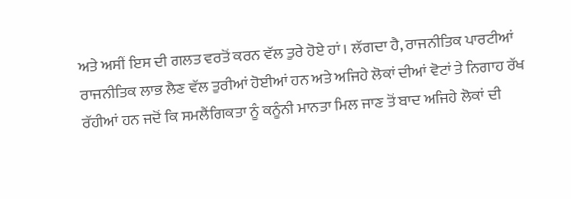ਅਤੇ ਅਸੀਂ ਇਸ ਦੀ ਗਲਤ ਵਰਤੋਂ ਕਰਨ ਵੱਲ ਤੁਰੇ ਹੋਏ ਹਾਂ। ਲੱਗਦਾ ਹੈ, ਰਾਜਨੀਤਿਕ ਪਾਰਟੀਆਂ ਰਾਜਨੀਤਿਕ ਲਾਭ ਲੈਣ ਵੱਲ ਤੁਰੀਆਂ ਹੋਈਆਂ ਹਨ ਅਤੇ ਅਜਿਹੇ ਲੋਕਾਂ ਦੀਆਂ ਵੋਟਾਂ ਤੇ ਨਿਗਾਹ ਰੱਖ ਰੱਹੀਆਂ ਹਨ ਜਦੋਂ ਕਿ ਸਮਲੈਂਗਿਕਤਾ ਨੂੰ ਕਨੂੰਨੀ ਮਾਨਤਾ ਮਿਲ ਜਾਣ ਤੋਂ ਬਾਦ ਅਜਿਹੇ ਲੋਕਾਂ ਦੀ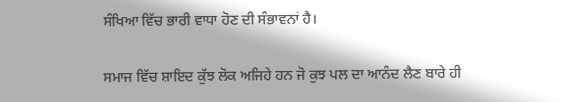ਸੰਖਿਆ ਵਿੱਚ ਭਾਰੀ ਵਾਧਾ ਹੋਣ ਦੀ ਸੰਭਾਵਨਾਂ ਹੈ।

ਸਮਾਜ ਵਿੱਚ ਸ਼ਾਇਦ ਕੁੱਝ ਲੋਕ ਅਜਿਹੇ ਹਨ ਜੋ ਕੁਝ ਪਲ ਦਾ ਆਨੰਦ ਲੈਣ ਬਾਰੇ ਹੀ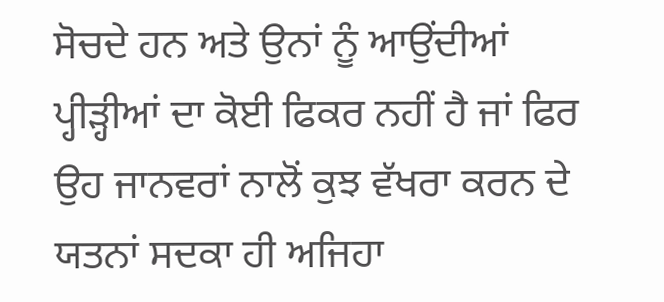ਸੋਚਦੇ ਹਨ ਅਤੇ ਉਨਾਂ ਨੂੰ ਆਉਂਦੀਆਂ ਪ੍ਹੀੜ੍ਹੀਆਂ ਦਾ ਕੋਈ ਫਿਕਰ ਨਹੀਂ ਹੈ ਜਾਂ ਫਿਰ ਉਹ ਜਾਨਵਰਾਂ ਨਾਲੋਂ ਕੁਝ ਵੱਖਰਾ ਕਰਨ ਦੇ ਯਤਨਾਂ ਸਦਕਾ ਹੀ ਅਜਿਹਾ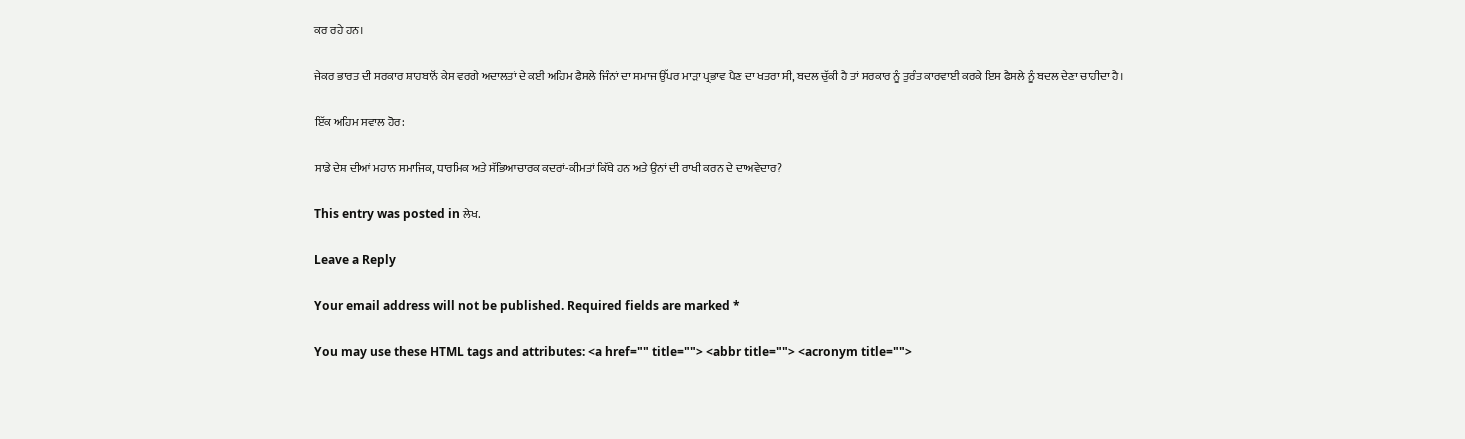ਕਰ ਰਹੇ ਹਨ।

ਜੇਕਰ ਭਾਰਤ ਦੀ ਸਰਕਾਰ ਸ਼ਾਹਬਾਨੋਂ ਕੇਸ ਵਰਗੇ ਅਦਾਲਤਾਂ ਦੇ ਕਈ ਅਹਿਮ ਫੈਸਲੇ ਜਿੰਨਾਂ ਦਾ ਸਮਾਜ ਉੱਪਰ ਮਾੜਾ ਪ੍ਰਭਾਵ ਪੈਣ ਦਾ ਖਤਰਾ ਸੀ, ਬਦਲ ਚੁੱਕੀ ਹੈ ਤਾਂ ਸਰਕਾਰ ਨੂੰ ਤੁਰੰਤ ਕਾਰਵਾਈ ਕਰਕੇ ਇਸ ਫੈਸਲੇ ਨੂੰ ਬਦਲ ਦੇਣਾ ਚਾਹੀਦਾ ਹੈ।

ਇੱਕ ਅਹਿਮ ਸਵਾਲ ਹੋਰ:

ਸਾਡੇ ਦੇਸ਼ ਦੀਆਂ ਮਹਾਨ ਸਮਾਜਿਕ, ਧਾਰਮਿਕ ਅਤੇ ਸੱਭਿਆਚਾਰਕ ਕਦਰਾਂ-ਕੀਮਤਾਂ ਕਿੱਥੇ ਹਨ ਅਤੇ ਉਨਾਂ ਦੀ ਰਾਖੀ ਕਰਨ ਦੇ ਦਾਅਵੇਦਾਰ?

This entry was posted in ਲੇਖ.

Leave a Reply

Your email address will not be published. Required fields are marked *

You may use these HTML tags and attributes: <a href="" title=""> <abbr title=""> <acronym title="">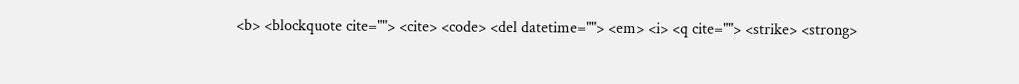<b> <blockquote cite=""> <cite> <code> <del datetime=""> <em> <i> <q cite=""> <strike> <strong>